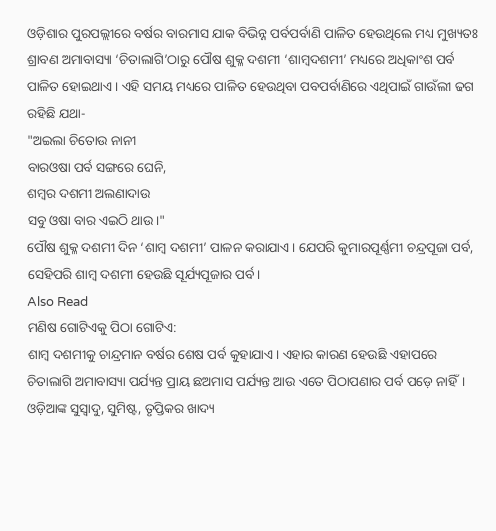ଓଡ଼ିଶାର ପୁରପଲ୍ଲୀରେ ବର୍ଷର ବାରମାସ ଯାକ ବିଭିନ୍ନ ପର୍ବପର୍ବାଣି ପାଳିତ ହେଉଥିଲେ ମଧ୍ୟ ମୁଖ୍ୟତଃ ଶ୍ରାବଣ ଅମାବାସ୍ୟା ‘ଚିତାଲାଗି’ଠାରୁ ପୌଷ ଶୁକ୍ଳ ଦଶମୀ ‘ଶାମ୍ବଦଶମୀ’ ମଧ୍ୟରେ ଅଧିକାଂଶ ପର୍ବ ପାଳିତ ହୋଇଥାଏ। ଏହି ସମୟ ମଧ୍ୟରେ ପାଳିତ ହେଉଥିବା ପବପର୍ବାଣିରେ ଏଥିପାଇଁ ଗାଉଁଲୀ ଢଗ ରହିଛି ଯଥା-
"ଅଇଲା ଚିତୋଉ ନାନୀ
ବାରଓଷା ପର୍ବ ସଙ୍ଗରେ ଘେନି,
ଶମ୍ବର ଦଶମୀ ଅଲଣାଦାଉ
ସବୁ ଓଷା ବାର ଏଇଠି ଥାଉ।"
ପୌଷ ଶୁକ୍ଳ ଦଶମୀ ଦିନ ‘ଶାମ୍ବ ଦଶମୀ’ ପାଳନ କରାଯାଏ। ଯେପରି କୁମାରପୂର୍ଣ୍ଣମୀ ଚନ୍ଦ୍ରପୂଜା ପର୍ବ, ସେହିପରି ଶାମ୍ବ ଦଶମୀ ହେଉଛି ସୂର୍ଯ୍ୟପୂଜାର ପର୍ବ।
Also Read
ମଣିଷ ଗୋଟିଏକୁ ପିଠା ଗୋଟିଏ:
ଶାମ୍ବ ଦଶମୀକୁ ଚାନ୍ଦ୍ରମାନ ବର୍ଷର ଶେଷ ପର୍ବ କୁହାଯାଏ। ଏହାର କାରଣ ହେଉଛି ଏହାପରେ ଚିତାଲାଗି ଅମାବାସ୍ୟା ପର୍ଯ୍ୟନ୍ତ ପ୍ରାୟ ଛଅମାସ ପର୍ଯ୍ୟନ୍ତ ଆଉ ଏତେ ପିଠାପଣାର ପର୍ବ ପଡ଼େ ନାହିଁ। ଓଡ଼ିଆଙ୍କ ସୁସ୍ୱାଦୁ, ସୁମିଷ୍ଟ, ତୃପ୍ତିକର ଖାଦ୍ୟ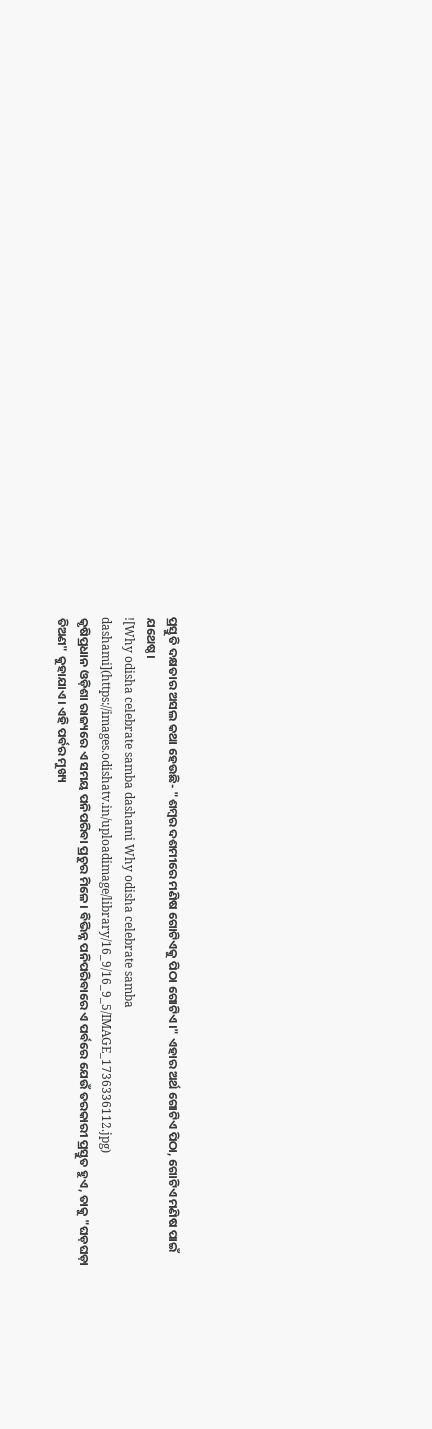ପ୍ରସ୍ତୁତି ଦକ୍ଷତାର ଅସଲ କଥା ହେଉଛି- "ଶମ୍ବର ଦଶମୀରେ ମଣିଷ ଗୋଟିଏକୁ ପିଠା ଗୋଟିଏ।" ଏହାର ଅର୍ଥ ଗୋଟିଏ ପିଠା, ଗୋଟିଏ ମଣିଷ ପାଇଁ ଯଥେଷ୍ଠ।
![Why odisha celebrate samba dashami Why odisha celebrate samba dashami](https://images.odishatv.in/uploadimage/library/16_9/16_9_5/IMAGE_1736336112.jpg)
କୃଷିପ୍ରଧାନ ଓଡ଼ିଶା ରାଜ୍ୟରେ ଏ ସମୟ ପନିପରିବା ପ୍ରଚୁର ମିଳେ। ବିଭିନ୍ନ ପନିପରିବାରେ ଏ ପର୍ବରେ ଯେଉଁ ତରକାରୀ ପ୍ରସ୍ତୁତ ହୁଏ, ତାକୁ "ଘଡ଼ଘଡ଼ା ତିଅଣ" କୁହାଯାଏ। ଏହି ପର୍ବର ମୁଖ୍ୟ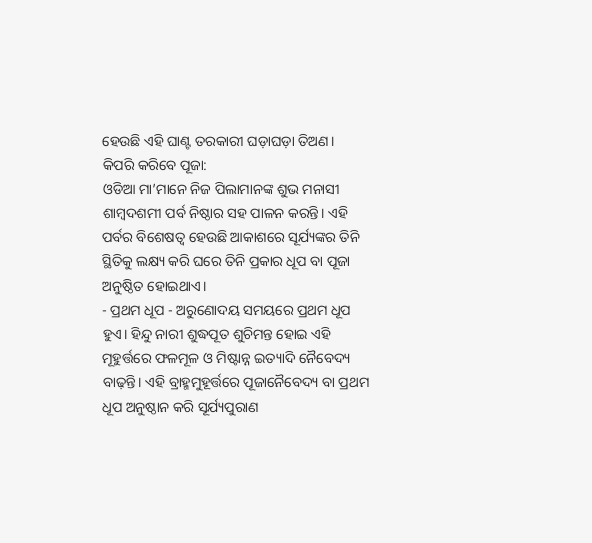ହେଉଛି ଏହି ଘାଣ୍ଟ ତରକାରୀ ଘଡ଼ାଘଡ଼ା ତିଅଣ।
କିପରି କରିବେ ପୂଜା:
ଓଡିଆ ମା’ମାନେ ନିଜ ପିଲାମାନଙ୍କ ଶୁଭ ମନାସୀ ଶାମ୍ବଦଶମୀ ପର୍ବ ନିଷ୍ଠାର ସହ ପାଳନ କରନ୍ତି। ଏହି ପର୍ବର ବିଶେଷତ୍ୱ ହେଉଛି ଆକାଶରେ ସୂର୍ଯ୍ୟଙ୍କର ତିନି ସ୍ଥିତିକୁ ଲକ୍ଷ୍ୟ କରି ଘରେ ତିନି ପ୍ରକାର ଧୂପ ବା ପୂଜା ଅନୁଷ୍ଠିତ ହୋଇଥାଏ।
- ପ୍ରଥମ ଧୂପ - ଅରୁଣୋଦୟ ସମୟରେ ପ୍ରଥମ ଧୂପ ହୁଏ। ହିନ୍ଦୁ ନାରୀ ଶୁଦ୍ଧପୂତ ଶୁଚିମନ୍ତ ହୋଇ ଏହି ମୂହୁର୍ତ୍ତରେ ଫଳମୂଳ ଓ ମିଷ୍ଟାନ୍ନ ଇତ୍ୟାଦି ନୈବେଦ୍ୟ ବାଢ଼ନ୍ତି। ଏହି ବ୍ରାହ୍ମମୁହୂର୍ତ୍ତରେ ପୂଜାନୈବେଦ୍ୟ ବା ପ୍ରଥମ ଧୂପ ଅନୁଷ୍ଠାନ କରି ସୂର୍ଯ୍ୟପୁରାଣ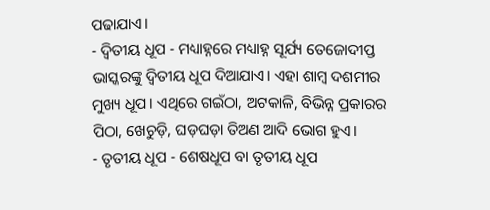ପଢାଯାଏ।
- ଦ୍ୱିତୀୟ ଧୂପ - ମଧ୍ୟାହ୍ନରେ ମଧ୍ୟାହ୍ନ ସୂର୍ଯ୍ୟ ତେଜୋଦୀପ୍ତ ଭାସ୍କରଙ୍କୁ ଦ୍ୱିତୀୟ ଧୂପ ଦିଆଯାଏ। ଏହା ଶାମ୍ବ ଦଶମୀର ମୁଖ୍ୟ ଧୂପ। ଏଥିରେ ଗଇଁଠା, ଅଟକାଳି, ବିଭିନ୍ନ ପ୍ରକାରର ପିଠା, ଖେଚୁଡ଼ି, ଘଡ଼ଘଡ଼ା ତିଅଣ ଆଦି ଭୋଗ ହୁଏ।
- ତୃତୀୟ ଧୂପ - ଶେଷଧୂପ ବା ତୃତୀୟ ଧୂପ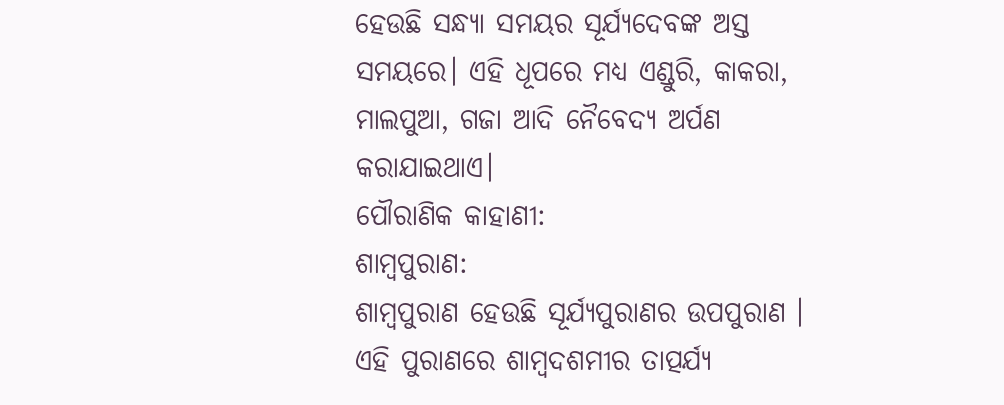ହେଉଛି ସନ୍ଧ୍ୟା ସମୟର ସୂର୍ଯ୍ୟଦେବଙ୍କ ଅସ୍ତ ସମୟରେ। ଏହି ଧୂପରେ ମଧ୍ୟ ଏଣ୍ଡୁରି, କାକରା, ମାଲପୁଆ, ଗଜା ଆଦି ନୈବେଦ୍ୟ ଅର୍ପଣ କରାଯାଇଥାଏ।
ପୌରାଣିକ କାହାଣୀ:
ଶାମ୍ବପୁରାଣ:
ଶାମ୍ବପୁରାଣ ହେଉଛି ସୂର୍ଯ୍ୟପୁରାଣର ଉପପୁରାଣ । ଏହି ପୁରାଣରେ ଶାମ୍ବଦଶମୀର ତାତ୍ପର୍ଯ୍ୟ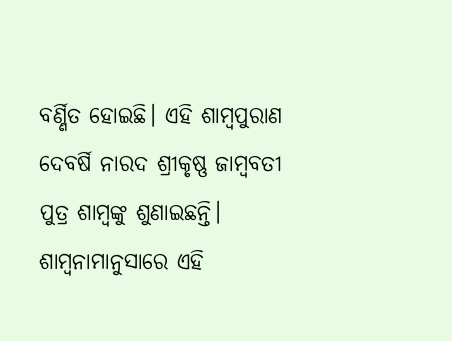ବର୍ଣ୍ଣିତ ହୋଇଛି। ଏହି ଶାମ୍ବପୁରାଣ ଦେବର୍ଷି ନାରଦ ଶ୍ରୀକୃଷ୍ଣ ଜାମ୍ବବତୀ ପୁତ୍ର ଶାମ୍ବଙ୍କୁ ଶୁଣାଇଛନ୍ତି। ଶାମ୍ବନାମାନୁସାରେ ଏହି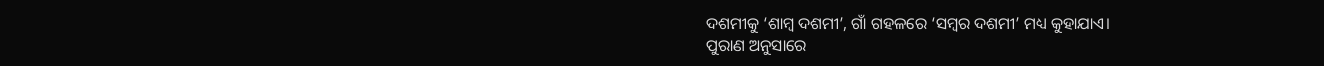ଦଶମୀକୁ ‘ଶାମ୍ବ ଦଶମୀ’, ଗାଁ ଗହଳରେ ‘ସମ୍ବର ଦଶମୀ’ ମଧ୍ୟ କୁହାଯାଏ।
ପୁରାଣ ଅନୁସାରେ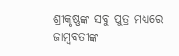ଶ୍ରୀକୃଷ୍ଣଙ୍କ ସବୁ ପୁତ୍ର ମଧ୍ୟରେ ଜାମ୍ବବତୀଙ୍କ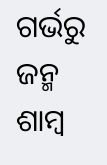ଗର୍ଭରୁ ଜନ୍ମ ଶାମ୍ବ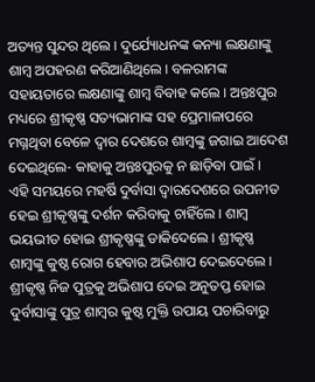ଅତ୍ୟନ୍ତ ସୁନ୍ଦର ଥିଲେ। ଦୁର୍ଯ୍ୟୋଧନଙ୍କ କନ୍ୟା ଲକ୍ଷଣାଙ୍କୁ ଶାମ୍ବ ଅପହରଣ କରିଆଣିଥିଲେ। ବଳରାମଙ୍କ ସହାୟତାରେ ଲକ୍ଷଣାଙ୍କୁ ଶାମ୍ବ ବିବାହ କଲେ। ଅନ୍ତଃପୁର ମଧ୍ୟରେ ଶ୍ରୀକୃଷ୍ଣ ସତ୍ୟଭାମାଙ୍କ ସହ ପ୍ରେମାଳାପରେ ମଗ୍ନଥିବା ବେଳେ ଦ୍ୱାର ଦେଶରେ ଶାମ୍ବଙ୍କୁ ଜଗାଇ ଆଦେଶ ଦେଇଥିଲେ- କାହାକୁ ଅନ୍ତଃପୁରକୁ ନ ଛାଡ଼ିବା ପାଇଁ।
ଏହି ସମୟରେ ମହର୍ଷି ଦୁର୍ବାସା ଦ୍ୱାରଦେଶରେ ଉପନୀତ ହେଇ ଶ୍ରୀକୃଷ୍ଣଙ୍କୁ ଦର୍ଶନ କରିବାକୁ ଚାହିଁଲେ। ଶାମ୍ବ ଭୟଭୀତ ହୋଇ ଶ୍ରୀକୃଷ୍ଣଙ୍କୁ ଡାକିଦେଲେ। ଶ୍ରୀକୃଷ୍ଣ ଶାମ୍ବଙ୍କୁ କୁଷ୍ଠ ରୋଗ ହେବାର ଅଭିଶାପ ଦେଇଦେଲେ। ଶ୍ରୀକୃଷ୍ଣ ନିଜ ପୁତ୍ରକୁ ଅଭିଶାପ ଦେଇ ଅନୁତପ୍ତ ହୋଇ ଦୁର୍ବାସାଙ୍କୁ ପୁତ୍ର ଶାମ୍ବର କୁଷ୍ଠ ମୁକ୍ତି ଉପାୟ ପଚାରିବାରୁ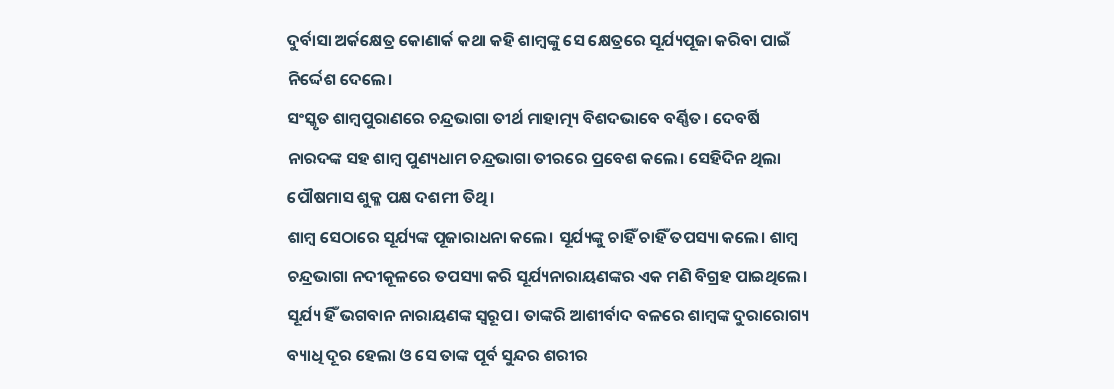ଦୁର୍ବାସା ଅର୍କକ୍ଷେତ୍ର କୋଣାର୍କ କଥା କହି ଶାମ୍ବଙ୍କୁ ସେ କ୍ଷେତ୍ରରେ ସୂର୍ଯ୍ୟପୂଜା କରିବା ପାଇଁ ନିର୍ଦ୍ଦେଶ ଦେଲେ।
ସଂସ୍କୃତ ଶାମ୍ବପୁରାଣରେ ଚନ୍ଦ୍ରଭାଗା ତୀର୍ଥ ମାହାତ୍ମ୍ୟ ବିଶଦଭାବେ ବର୍ଣ୍ଣିତ। ଦେବର୍ଷି ନାରଦଙ୍କ ସହ ଶାମ୍ବ ପୁଣ୍ୟଧାମ ଚନ୍ଦ୍ରଭାଗା ତୀରରେ ପ୍ରବେଶ କଲେ। ସେହିଦିନ ଥିଲା ପୌଷମାସ ଶୁକ୍ଳ ପକ୍ଷ ଦଶମୀ ତିଥି।
ଶାମ୍ବ ସେଠାରେ ସୂର୍ଯ୍ୟଙ୍କ ପୂଜାରାଧନା କଲେ। ସୂର୍ଯ୍ୟଙ୍କୁ ଚାହିଁ ଚାହିଁ ତପସ୍ୟା କଲେ। ଶାମ୍ବ ଚନ୍ଦ୍ରଭାଗା ନଦୀକୂଳରେ ତପସ୍ୟା କରି ସୂର୍ଯ୍ୟନାରାୟଣଙ୍କର ଏକ ମଣି ବିଗ୍ରହ ପାଇଥିଲେ। ସୂର୍ଯ୍ୟ ହିଁ ଭଗବାନ ନାରାୟଣଙ୍କ ସ୍ୱରୂପ। ତାଙ୍କରି ଆଶୀର୍ବାଦ ବଳରେ ଶାମ୍ବଙ୍କ ଦୁରାରୋଗ୍ୟ ବ୍ୟାଧି ଦୂର ହେଲା ଓ ସେ ତାଙ୍କ ପୂର୍ବ ସୁନ୍ଦର ଶରୀର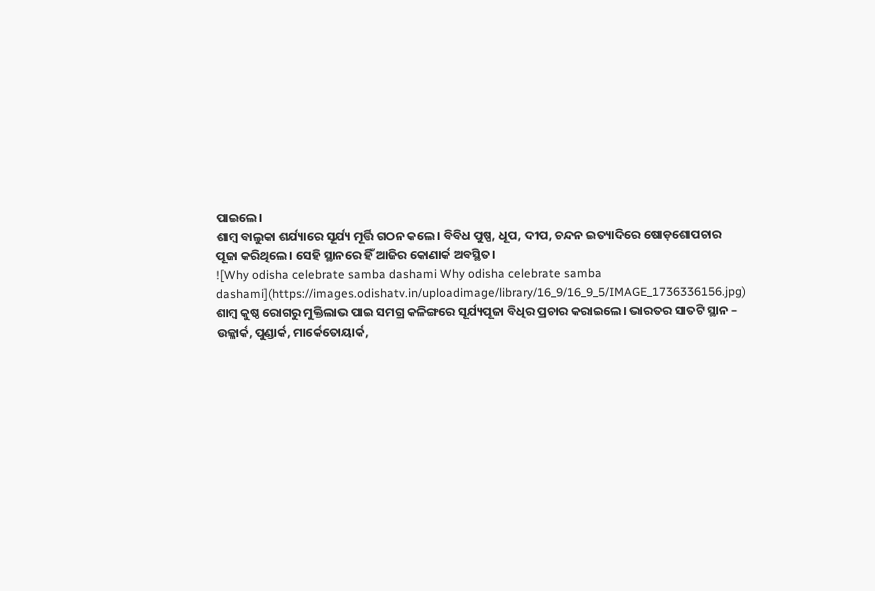ପାଇଲେ।
ଶାମ୍ବ ବାଲୁକା ଶର୍ଯ୍ୟାରେ ସୂର୍ଯ୍ୟ ମୂର୍ତ୍ତି ଗଠନ କଲେ। ବିବିଧ ପୁଷ୍ପ, ଧୂପ, ଦୀପ, ଚନ୍ଦନ ଇତ୍ୟାଦିରେ ଷୋଡ଼ଶୋପଚାର ପୂଜା କରିଥିଲେ। ସେହି ସ୍ଥାନରେ ହିଁ ଆଜିର କୋଣାର୍କ ଅବସ୍ଥିତ।
![Why odisha celebrate samba dashami Why odisha celebrate samba dashami](https://images.odishatv.in/uploadimage/library/16_9/16_9_5/IMAGE_1736336156.jpg)
ଶାମ୍ବ କୁଷ୍ଠ ରୋଗରୁ ମୁକ୍ତିଲାଭ ପାଇ ସମଗ୍ର କଳିଙ୍ଗରେ ସୂର୍ଯ୍ୟପୂଜା ବିଧିର ପ୍ରଚାର କରାଇଲେ। ଭାରତର ସାତଟି ସ୍ଥାନ – ଉଳ୍ଳାର୍କ, ପୁଣ୍ଡାର୍କ, ମାର୍କେତୋୟାର୍କ,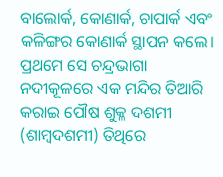ବାଲୋର୍କ, କୋଣାର୍କ, ଚାପାର୍କ ଏବଂ କଳିଙ୍ଗର କୋଣାର୍କ ସ୍ଥାପନ କଲେ। ପ୍ରଥମେ ସେ ଚନ୍ଦ୍ରଭାଗା ନଦୀକୂଳରେ ଏକ ମନ୍ଦିର ତିଆରି କରାଇ ପୌଷ ଶୁକ୍ଳ ଦଶମୀ (ଶାମ୍ବଦଶମୀ) ତିଥିରେ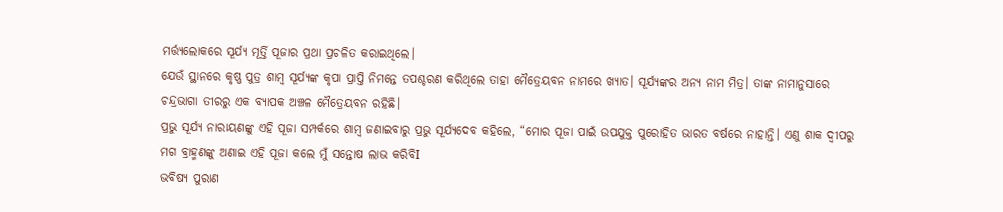ମର୍ତ୍ତ୍ୟଲୋକରେ ସୂର୍ଯ୍ୟ ମୂର୍ତ୍ତି ପୂଜାର ପ୍ରଥା ପ୍ରଚଳିତ କରାଇଥିଲେ।
ଯେଉଁ ସ୍ଥାନରେ କୃଷ୍ଣ ପୁତ୍ର ଶାମ୍ବ ସୂର୍ଯ୍ୟଙ୍କ କୃପା ପ୍ରାପ୍ତି ନିମନ୍ତେ ତପଶ୍ଚରଣ କରିଥିଲେ ତାହା ମୈତ୍ରେୟବନ ନାମରେ ଖ୍ୟାତ। ସୂର୍ଯ୍ୟଙ୍କର ଅନ୍ୟ ନାମ ମିତ୍ର। ତାଙ୍କ ନାମାନୁସାରେ ଚନ୍ଦ୍ରଭାଗା ତୀରରୁ ଏକ ବ୍ୟାପକ ଅଞ୍ଚଳ ମୈତ୍ରେୟବନ ରହିଛି।
ପ୍ରଭୁ ସୂର୍ଯ୍ୟ ନାରାୟଣଙ୍କୁ ଏହି ପୂଜା ସମ୍ପର୍କରେ ଶାମ୍ବ ଜଣାଇବାରୁ ପ୍ରଭୁ ସୂର୍ଯ୍ୟଦେବ କହିଲେ, “ମୋର ପୂଜା ପାଇଁ ଉପଯୁକ୍ତ ପୁରୋହିତ ଭାରତ ବର୍ଷରେ ନାହାନ୍ତି। ଏଣୁ ଶାକ ଦ୍ୱୀପରୁ ମଗ ବ୍ରାହ୍ମଣଙ୍କୁ ଅଣାଇ ଏହି ପୂଜା କଲେ ମୁଁ ସନ୍ତୋଷ ଲାଭ କରିବିI
ଭବିଷ୍ୟ ପୁରାଣ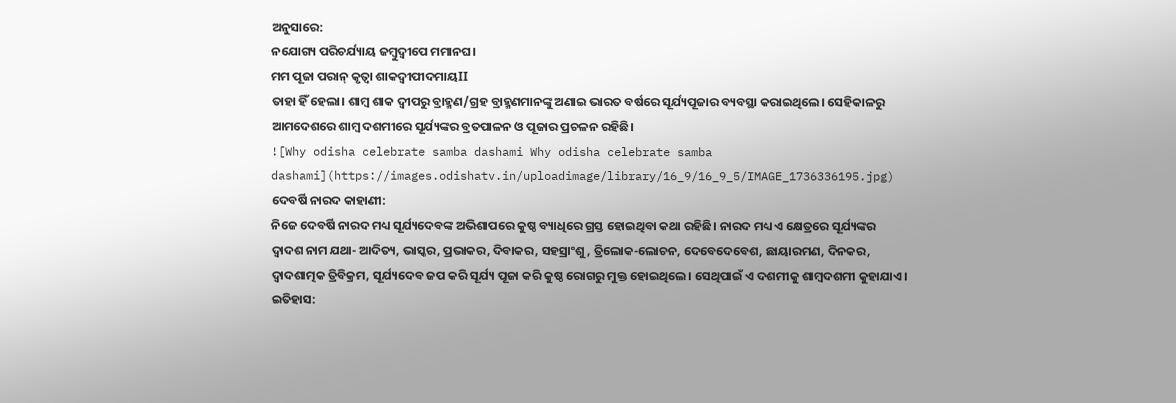ଅନୁସାରେ:
ନଯୋଗ୍ୟ ପରିଚର୍ଯ୍ୟାୟ ଜମ୍ବୁଦ୍ୱୀପେ ମମାନଘ।
ମମ ପୂଜା ପରାନ୍ କୃତ୍ୱା ଶାକଦ୍ୱୀପୀଦମାୟII
ତାହା ହିଁ ହେଲା। ଶାମ୍ବ ଶାକ ଦ୍ୱୀପରୁ ବ୍ରାହ୍ମଣ/ଗ୍ରହ ବ୍ରାହ୍ମଣମାନଙ୍କୁ ଅଣାଇ ଭାରତ ବର୍ଷରେ ସୂର୍ଯ୍ୟପୂଜାର ବ୍ୟବସ୍ଥା କରାଇଥିଲେ। ସେହିକାଳରୁ ଆମଦେଶରେ ଶାମ୍ବ ଦଶମୀରେ ସୂର୍ଯ୍ୟଙ୍କର ବ୍ରତପାଳନ ଓ ପୂଜାର ପ୍ରଚଳନ ରହିଛି।
![Why odisha celebrate samba dashami Why odisha celebrate samba dashami](https://images.odishatv.in/uploadimage/library/16_9/16_9_5/IMAGE_1736336195.jpg)
ଦେବର୍ଷି ନାରଦ କାହାଣୀ:
ନିଜେ ଦେବର୍ଷି ନାରଦ ମଧ୍ୟ ସୂର୍ଯ୍ୟଦେବଙ୍କ ଅଭିଶାପରେ କୁଷ୍ଠ ବ୍ୟାଧିରେ ଗ୍ରସ୍ତ ହୋଇଥିବା କଥା ରହିଛି। ନାରଦ ମଧ୍ୟ ଏ କ୍ଷେତ୍ରରେ ସୂର୍ଯ୍ୟଙ୍କର ଦ୍ୱାଦଶ ନାମ ଯଥା- ଆଦିତ୍ୟ, ଭାସ୍କର, ପ୍ରଭାକର, ଦିବାକର, ସହସ୍ରାଂଶୁ, ତ୍ରିଲୋକ-ଲୋଚନ, ଦେବେଦେବେଶ, ଛାୟାରମଣ, ଦିନକର, ଦ୍ୱାଦଶାତ୍ମକ ତ୍ରିବିକ୍ରମ, ସୂର୍ଯ୍ୟଦେବ ଜପ କରି ସୂର୍ଯ୍ୟ ପୂଜା କରି କୁଷ୍ଠ ରୋଗରୁ ମୁକ୍ତ ହୋଇଥିଲେ। ସେଥିପାଇଁ ଏ ଦଶମୀକୁ ଶାମ୍ବଦଶମୀ କୁହାଯାଏ।
ଇତିହାସ: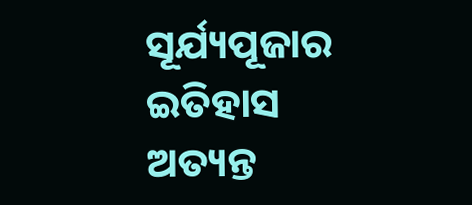ସୂର୍ଯ୍ୟପୂଜାର ଇତିହାସ ଅତ୍ୟନ୍ତ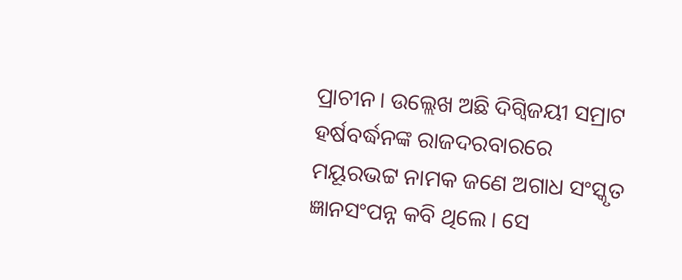ପ୍ରାଚୀନ। ଉଲ୍ଲେଖ ଅଛି ଦିଗ୍ବିଜୟୀ ସମ୍ରାଟ ହର୍ଷବର୍ଦ୍ଧନଙ୍କ ରାଜଦରବାରରେ ମୟୂରଭଟ୍ଟ ନାମକ ଜଣେ ଅଗାଧ ସଂସ୍କୃତ ଜ୍ଞାନସଂପନ୍ନ କବି ଥିଲେ। ସେ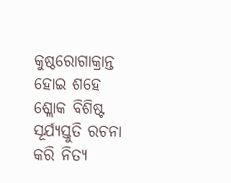କୁଷ୍ଠରୋଗାକ୍ରାନ୍ତ ହୋଇ ଶହେ ଶ୍ଲୋକ ବିଶିଷ୍ଟ ସୂର୍ଯ୍ୟସ୍ତୁତି ରଚନା କରି ନିତ୍ୟ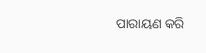ପାରାୟଣ କରି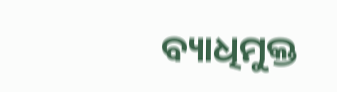ବ୍ୟାଧିମୁକ୍ତ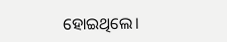ହୋଇଥିଲେ।